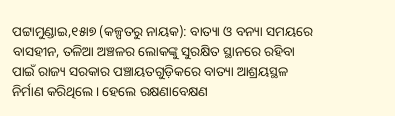ପଟ୍ଟାମୁଣ୍ଡାଇ,୧୫ା୭ (କଳ୍ପତରୁ ନାୟକ): ବାତ୍ୟା ଓ ବନ୍ୟା ସମୟରେ ବାସହୀନ, ତଳିଆ ଅଞ୍ଚଳର ଲୋକଙ୍କୁ ସୁରକ୍ଷିତ ସ୍ଥାନରେ ରହିବା ପାଇଁ ରାଜ୍ୟ ସରକାର ପଞ୍ଚାୟତଗୁଡ଼ିକରେ ବାତ୍ୟା ଆଶ୍ରୟସ୍ଥଳ ନିର୍ମାଣ କରିଥିଲେ। ହେଲେ ରକ୍ଷଣାବେକ୍ଷଣ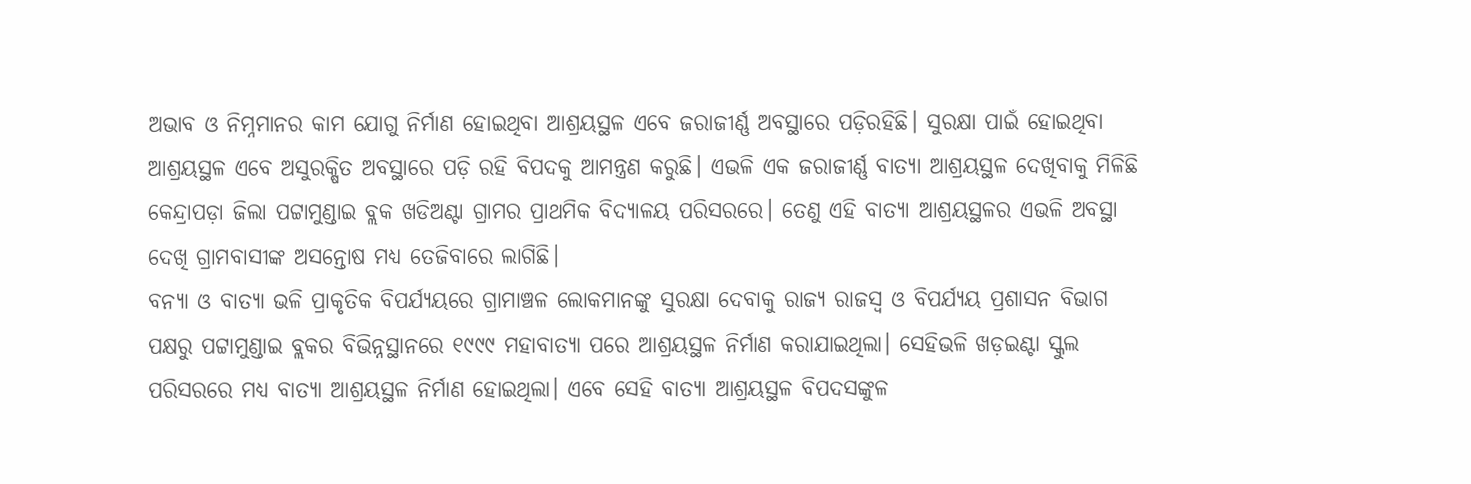ଅଭାବ ଓ ନିମ୍ନମାନର କାମ ଯୋଗୁ ନିର୍ମାଣ ହୋଇଥିବା ଆଶ୍ରୟସ୍ଥଳ ଏବେ ଜରାଜୀର୍ଣ୍ଣ ଅବସ୍ଥାରେ ପଡ଼ିରହିଛି। ସୁରକ୍ଷା ପାଇଁ ହୋଇଥିବା ଆଶ୍ରୟସ୍ଥଳ ଏବେ ଅସୁରକ୍ଷିତ ଅବସ୍ଥାରେ ପଡ଼ି ରହି ବିପଦକୁ ଆମନ୍ତ୍ରଣ କରୁଛି। ଏଭଳି ଏକ ଜରାଜୀର୍ଣ୍ଣ ବାତ୍ୟା ଆଶ୍ରୟସ୍ଥଳ ଦେଖିବାକୁ ମିଳିଛି କେନ୍ଦ୍ରାପଡ଼ା ଜିଲା ପଟ୍ଟାମୁଣ୍ଡାଇ ବ୍ଲକ ଖଡିଅଣ୍ଟା ଗ୍ରାମର ପ୍ରାଥମିକ ବିଦ୍ୟାଳୟ ପରିସରରେ। ତେଣୁ ଏହି ବାତ୍ୟା ଆଶ୍ରୟସ୍ଥଳର ଏଭଳି ଅବସ୍ଥା ଦେଖି ଗ୍ରାମବାସୀଙ୍କ ଅସନ୍ତୋଷ ମଧ୍ୟ ତେଜିବାରେ ଲାଗିଛି।
ବନ୍ୟା ଓ ବାତ୍ୟା ଭଳି ପ୍ରାକୃତିକ ବିପର୍ଯ୍ୟୟରେ ଗ୍ରାମାଞ୍ଚଳ ଲୋକମାନଙ୍କୁ ସୁରକ୍ଷା ଦେବାକୁ ରାଜ୍ୟ ରାଜସ୍ବ ଓ ବିପର୍ଯ୍ୟୟ ପ୍ରଶାସନ ବିଭାଗ ପକ୍ଷରୁ ପଟ୍ଟାମୁଣ୍ଡାଇ ବ୍ଲକର ବିଭିନ୍ନସ୍ଥାନରେ ୧୯୯୯ ମହାବାତ୍ୟା ପରେ ଆଶ୍ରୟସ୍ଥଳ ନିର୍ମାଣ କରାଯାଇଥିଲା। ସେହିଭଳି ଖଡ଼ଇଣ୍ଟା ସ୍କୁଲ ପରିସରରେ ମଧ୍ୟ ବାତ୍ୟା ଆଶ୍ରୟସ୍ଥଳ ନିର୍ମାଣ ହୋଇଥିଲା। ଏବେ ସେହି ବାତ୍ୟା ଆଶ୍ରୟସ୍ଥଳ ବିପଦସଙ୍କୁଳ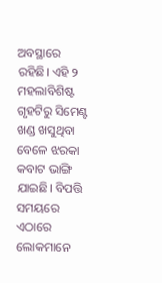ଅବସ୍ଥାରେ ରହିଛି। ଏହି ୨ ମହଲାବିଶିଷ୍ଟ ଗୃହଟିରୁ ସିମେଣ୍ଟ ଖଣ୍ଡ ଖସୁଥିବା ବେଳେ ଝରକା କବାଟ ଭାଙ୍ଗି ଯାଇଛି। ବିପତ୍ତି ସମୟରେ ଏଠାରେ ଲୋକମାନେ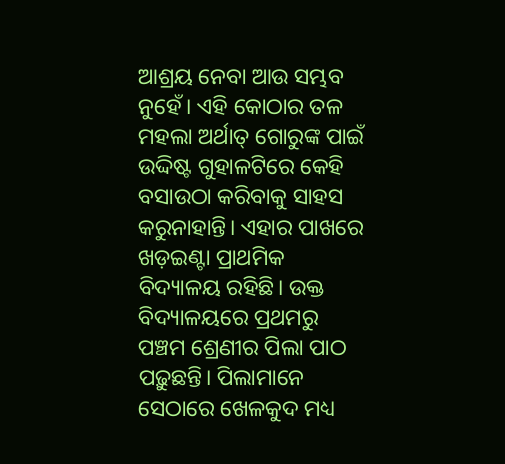ଆଶ୍ରୟ ନେବା ଆଉ ସମ୍ଭବ ନୁହେଁ। ଏହି କୋଠାର ତଳ ମହଲା ଅର୍ଥାତ୍ ଗୋରୁଙ୍କ ପାଇଁ ଉଦ୍ଦିଷ୍ଟ ଗୁହାଳଟିରେ କେହି ବସାଉଠା କରିବାକୁ ସାହସ କରୁନାହାନ୍ତି। ଏହାର ପାଖରେ ଖଡ଼ଇଣ୍ଟା ପ୍ରାଥମିକ ବିଦ୍ୟାଳୟ ରହିଛି। ଉକ୍ତ ବିଦ୍ୟାଳୟରେ ପ୍ରଥମରୁ ପଞ୍ଚମ ଶ୍ରେଣୀର ପିଲା ପାଠ ପଢ଼ୁଛନ୍ତି। ପିଲାମାନେ ସେଠାରେ ଖେଳକୁଦ ମଧ୍ୟ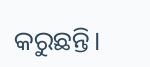କରୁଛନ୍ତି।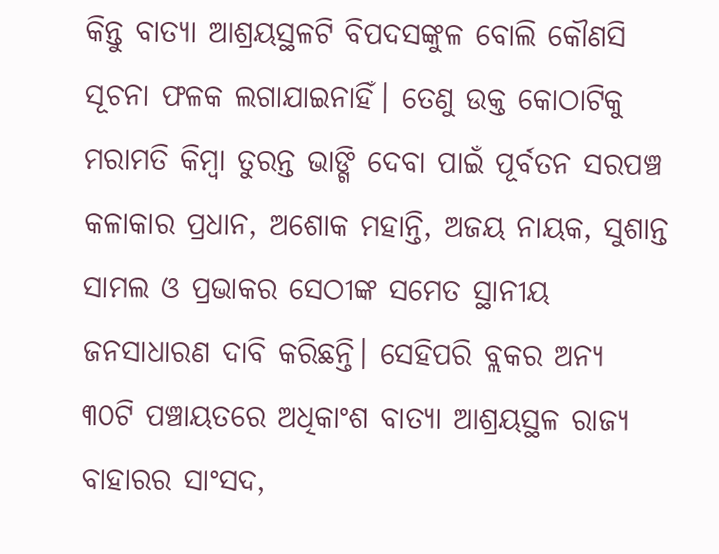କିନ୍ତୁ ବାତ୍ୟା ଆଶ୍ରୟସ୍ଥଳଟି ବିପଦସଙ୍କୁଳ ବୋଲି କୌଣସି ସୂଚନା ଫଳକ ଲଗାଯାଇନାହିଁ। ତେଣୁ ଉକ୍ତ କୋଠାଟିକୁ ମରାମତି କିମ୍ବା ତୁରନ୍ତ ଭାଙ୍ଗି ଦେବା ପାଇଁ ପୂର୍ବତନ ସରପଞ୍ଚ କଳାକାର ପ୍ରଧାନ, ଅଶୋକ ମହାନ୍ତି, ଅଜୟ ନାୟକ, ସୁଶାନ୍ତ ସାମଲ ଓ ପ୍ରଭାକର ସେଠୀଙ୍କ ସମେତ ସ୍ଥାନୀୟ ଜନସାଧାରଣ ଦାବି କରିଛନ୍ତି। ସେହିପରି ବ୍ଲକର ଅନ୍ୟ ୩୦ଟି ପଞ୍ଚାୟତରେ ଅଧିକାଂଶ ବାତ୍ୟା ଆଶ୍ରୟସ୍ଥଳ ରାଜ୍ୟ ବାହାରର ସାଂସଦ,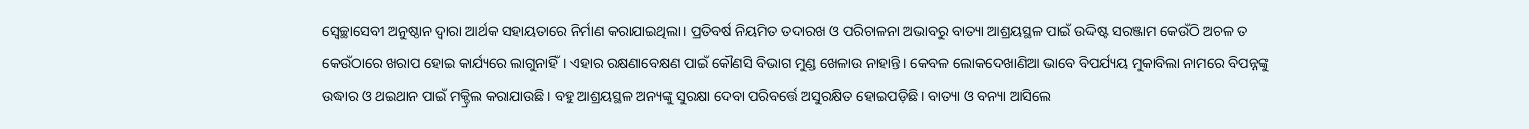ସ୍ବେଚ୍ଛାସେବୀ ଅନୁଷ୍ଠାନ ଦ୍ୱାରା ଆର୍ଥକ ସହାୟତାରେ ନିର୍ମାଣ କରାଯାଇଥିଲା। ପ୍ରତିବର୍ଷ ନିୟମିତ ତଦାରଖ ଓ ପରିଚାଳନା ଅଭାବରୁ ବାତ୍ୟା ଆଶ୍ରୟସ୍ଥଳ ପାଇଁ ଉଦ୍ଦିଷ୍ଟ ସରଞ୍ଜାମ କେଉଁଠି ଅଚଳ ତ କେଉଁଠାରେ ଖରାପ ହୋଇ କାର୍ଯ୍ୟରେ ଲାଗୁନାହିଁ। ଏହାର ରକ୍ଷଣାବେକ୍ଷଣ ପାଇଁ କୌଣସି ବିଭାଗ ମୁଣ୍ଡ ଖେଳାଉ ନାହାନ୍ତି। କେବଳ ଲୋକଦେଖାଣିଆ ଭାବେ ବିପର୍ଯ୍ୟୟ ମୁକାବିଲା ନାମରେ ବିପନ୍ନଙ୍କୁ ଉଦ୍ଧାର ଓ ଥଇଥାନ ପାଇଁ ମକ୍ଡ୍ରିଲ କରାଯାଉଛି। ବହୁ ଆଶ୍ରୟସ୍ଥଳ ଅନ୍ୟଙ୍କୁ ସୁରକ୍ଷା ଦେବା ପରିବର୍ତ୍ତେ ଅସୁରକ୍ଷିତ ହୋଇପଡ଼ିଛି। ବାତ୍ୟା ଓ ବନ୍ୟା ଆସିଲେ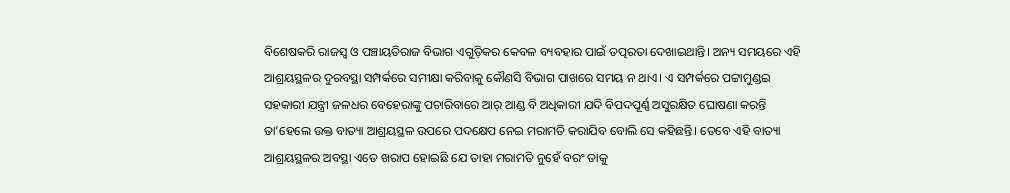ବିଶେଷକରି ରାଜସ୍ବ ଓ ପଞ୍ଚାୟତିରାଜ ବିଭାଗ ଏଗୁଡ଼ିକର କେବଳ ବ୍ୟବହାର ପାଇଁ ତତ୍ପରତା ଦେଖାଇଥାନ୍ତି। ଅନ୍ୟ ସମୟରେ ଏହି ଆଶ୍ରୟସ୍ଥଳର ଦୁରବସ୍ଥା ସମ୍ପର୍କରେ ସମୀକ୍ଷା କରିବାକୁ କୌଣସି ବିଭାଗ ପାଖରେ ସମୟ ନ ଥାଏ। ଏ ସମ୍ପର୍କରେ ପଟ୍ଟାମୁଣ୍ଡଇ ସହକାରୀ ଯନ୍ତ୍ରୀ ଜଳଧର ବେହେରାଙ୍କୁ ପଚାରିବାରେ ଆର୍ ଆଣ୍ଡ ବି ଅଧିକାରୀ ଯଦି ବିପଦପୂର୍ଣ୍ଣ ଅସୁରକ୍ଷିତ ଘୋଷଣା କରନ୍ତି ତା’ହେଲେ ଉକ୍ତ ବାତ୍ୟା ଆଶ୍ରୟସ୍ଥଳ ଉପରେ ପଦକ୍ଷେପ ନେଇ ମରାମତି କରାଯିବ ବୋଲି ସେ କହିଛନ୍ତି। ତେବେ ଏହି ବାତ୍ୟା ଆଶ୍ରୟସ୍ଥଳର ଅବସ୍ଥା ଏତେ ଖରାପ ହୋଇଛି ଯେ ତାହା ମରାମତି ନୁହେଁ ବରଂ ତାକୁ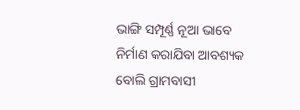ଭାଙ୍ଗି ସମ୍ପୂର୍ଣ୍ଣ ନୂଆ ଭାବେ ନିର୍ମାଣ କରାଯିବା ଆବଶ୍ୟକ ବୋଲି ଗ୍ରାମବାସୀ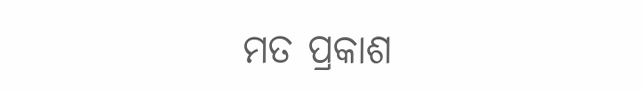ମତ ପ୍ରକାଶ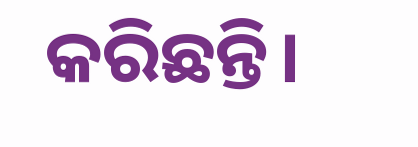କରିଛନ୍ତି।